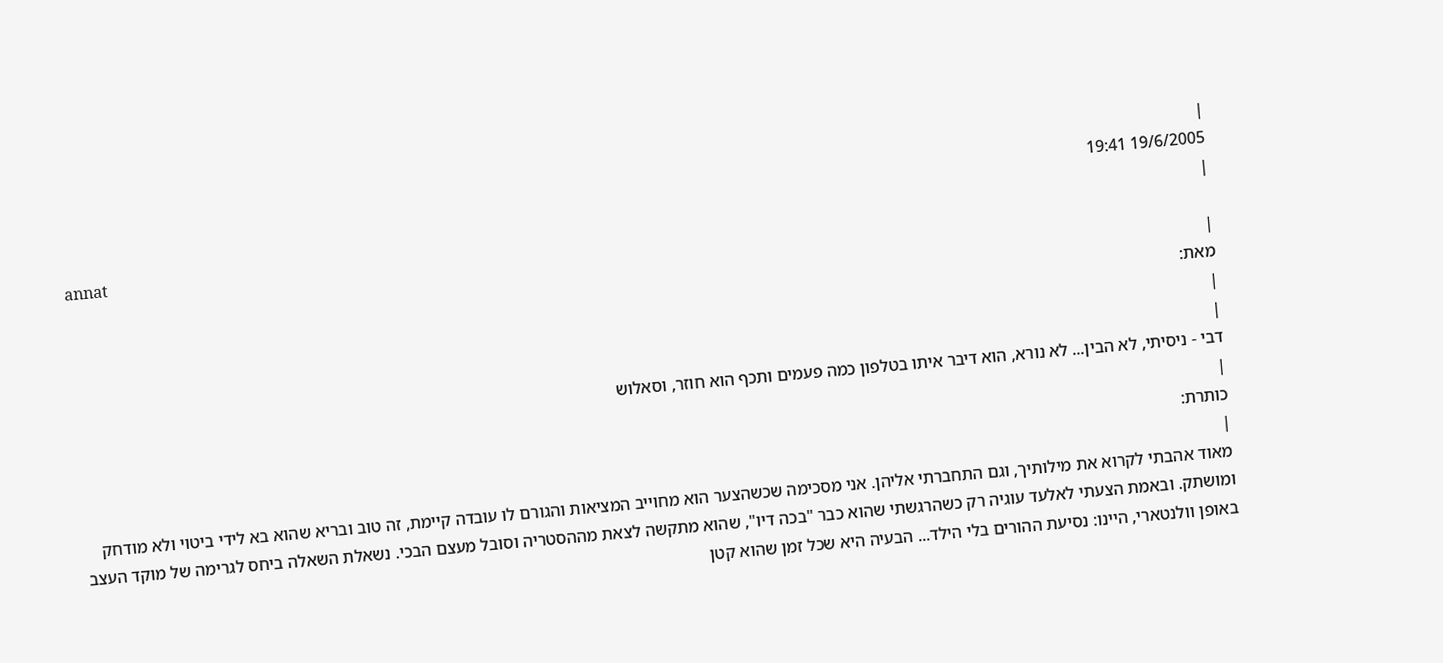|
19/6/2005 19:41
|
annat
|
מאת:
|
|
דבי - ניסיתי, לא הבין... לא נורא, הוא דיבר איתו בטלפון כמה פעמים ותכף הוא חוזר, וסאלוש
|
כותרת:
|
מאוד אהבתי לקרוא את מילותיך, וגם התחברתי אליהן. אני מסכימה שכשהצער הוא מחוייב המציאות והגורם לו עובדה קיימת, זה טוב ובריא שהוא בא לידי ביטוי ולא מודחק ומושתק. ובאמת הצעתי לאלעד עוגיה רק כשהרגשתי שהוא כבר "בכה דיו", שהוא מתקשה לצאת מההסטריה וסובל מעצם הבכי. נשאלת השאלה ביחס לגרימה של מוקד העצב באופן וולנטארי, היינו: נסיעת ההורים בלי הילד... הבעיה היא שכל זמן שהוא קטן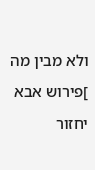ולא מבין מה ]פירוש אבא יחזור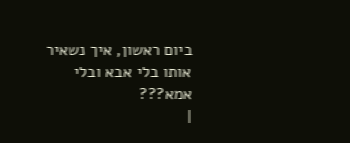ביום ראשון, איך נשאיר אותו בלי אבא ובלי אמא???
|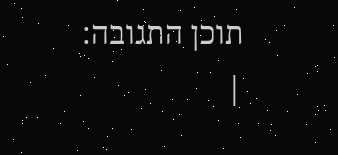תוכן התגובה:
|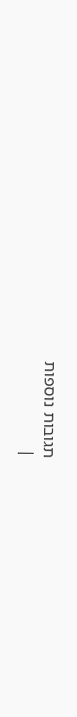תגובות נוספות
|